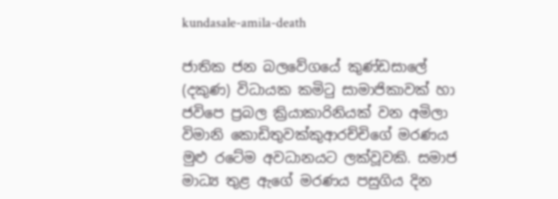kundasale-amila-death

ජාතික ජන බලවේගයේ කුණ්ඩසාලේ (දකුණ) විධායක කමිටු සාමාජිකාවක් හා ජවිපෙ ප්‍රබල ක්‍රියාකාරිනියක් වන අමිලා විමානි කොඩිතුවක්කුආරච්චිගේ මරණය මුළු රටේම අවධානයට ලක්වූවකි. සමාජ මාධ්‍ය තුළ ඇගේ මරණය පසුගිය දින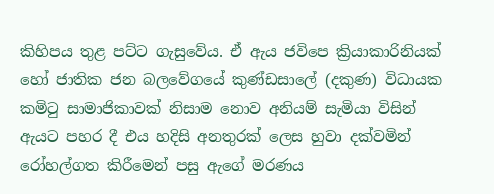කිහිපය තුළ පට්ට ගැසුවේය. ඒ ඇය ජවිපෙ ක්‍රියාකාරිනියක් හෝ ජාතික ජන බලවේගයේ කුණ්ඩසාලේ (දකුණ) විධායක කමිටු සාමාජිකාවක් නිසාම නොව අනියම් සැමියා විසින් ඇයට පහර දී එය හදිසි අනතුරක් ලෙස හුවා දක්වමින් රෝහල්ගත කිරීමෙන් පසු ඇගේ මරණය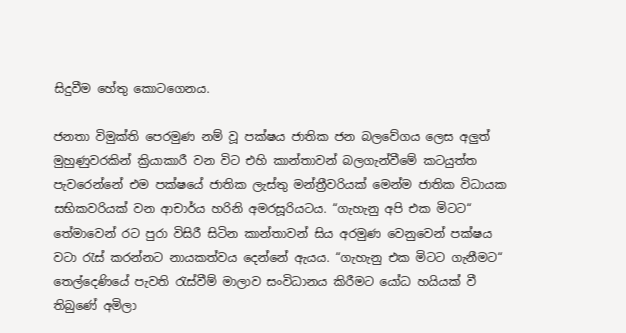සිදුවීම හේතු කොටගෙනය.

ජනතා විමුක්ති පෙරමුණ නම් වූ පක්ෂය ජාතික ජන බලවේගය ලෙස අලුත් මුහුණුවරකින් ක්‍රියාකාරී වන විට එහි කාන්තාවන් බලගැන්වීමේ කටයුත්ත පැවරෙන්නේ එම පක්ෂයේ ජාතික ලැස්තු මන්ත්‍රීවරියක් මෙන්ම ජාතික විධායක සභිකවරියක් වන ආචාර්ය හරිනි අමරසූරියටය. “ගැහැනු අපි එක මිටට“ තේමාවෙන් රට පුරා විසිරී සිටින කාන්තාවන් සිය අරමුණ වෙනුවෙන් පක්ෂය වටා රැස් කරන්නට නායකත්වය දෙන්නේ ඇයය. “ගැහැනු එක මිටට ගැනීමට“ තෙල්දෙණියේ පැවති රැස්වීම් මාලාව සංවිධානය කිරීමට යෝධ හයියක් වී තිබුණේ අමිලා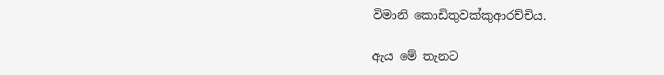විමානි කොඩිතුවක්කුආරච්චිය.

ඇය මේ තැනට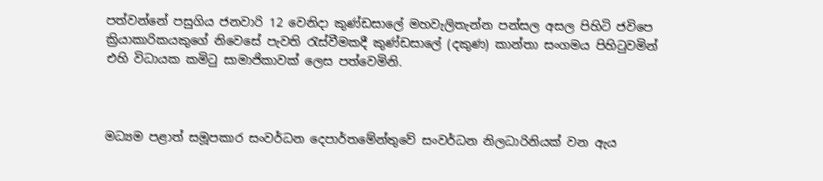පත්වන්නේ පසුගිය ජනවාරි 12 වෙනිදා කුණ්ඩසාලේ මහවැලිතැන්න පන්සල අසල පිහිටි ජවිපෙ ක්‍රියාකාරිකයකුගේ නිවෙසේ පැවති රැස්වීමකදී කුණ්ඩසාලේ (දකුණ) කාන්තා සංගමය පිහිටුවමින් එහි විධායක කමිටු සාමාජිකාවක් ලෙස පත්වෙමිනි.



මධ්‍යම පළාත් සමූපකාර සංවර්ධන දෙපාර්තමේන්තුවේ සංවර්ධන නිලධාරිනියක් වන ඇය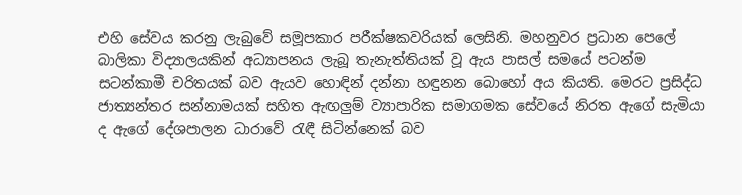එහි සේවය කරනු ලැබුවේ සමූපකාර පරීක්ෂකවරියක් ලෙසිනි. මහනුවර ප්‍රධාන පෙලේ බාලිකා විද්‍යාලයකින් අධ්‍යාපනය ලැබූ තැනැත්තියක් වූ ඇය පාසල් සමයේ පටන්ම සටන්කාමී චරිතයක් බව ඇයව හොඳින් දන්නා හඳුනන බොහෝ අය කියති. මෙරට ප්‍රසිද්ධ ජාත්‍යන්තර සන්නාමයක් සහිත ඇඟලුම් ව්‍යාපාරික සමාගමක සේවයේ නිරත ඇගේ සැමියා ද ඇගේ දේශපාලන ධාරාවේ රැඳී සිටින්නෙක් බව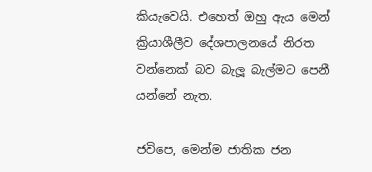කියැවෙයි. එහෙත් ඔහු ඇය මෙන් ක්‍රියාශීලීව දේශපාලනයේ නිරත වන්නෙක් බව බැලූ බැල්මට පෙනී යන්නේ නැත.

ජවිපෙ, මෙන්ම ජාතික ජන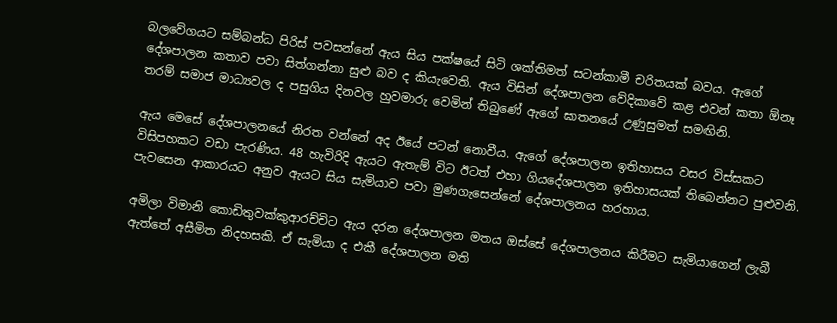බලවේගයට සම්බන්ධ පිරිස් පවසන්නේ ඇය සිය පක්ෂයේ සිටි ශක්තිමත් සටන්කාමී චරිතයක් බවය. ඇගේ දේශපාලන කතාව පවා සිත්ගන්නා සුළු බව ද කියැවෙති. ඇය විසින් දේශපාලන වේදිකාවේ කළ එවන් කතා ඕනෑ තරම් සමාජ මාධ්‍යවල ද පසුගිය දිනවල හුවමාරු වෙමින් තිබුණේ ඇගේ ඝාතනයේ උණුසුමත් සමඟිනි.

ඇය මෙසේ දේශපාලනයේ නිරත වන්නේ අද ඊයේ පටන් නොවීය. ඇගේ දේශපාලන ඉතිහාසය වසර විස්සකට විසිපහකට වඩා පැරණිය. 48 හැවිරිදි ඇයට ඇතැම් විට ඊටත් එහා ගියදේශපාලන ඉතිහාසයක් තිබෙන්නට පුළුවනි. පැවසෙන ආකාරයට අනුව ඇයට සිය සැමියාව පවා මුණගැසෙන්නේ දේශපාලනය හරහාය.

අමිලා විමානි කොඩිතුවක්කුආරච්චිට ඇය දරන දේශපාලන මතය ඔස්සේ දේශපාලනය කිරීමට සැමියාගෙන් ලැබී ඇත්තේ අසීමිත නිදහසකි. ඒ සැමියා ද එකී දේශපාලන මති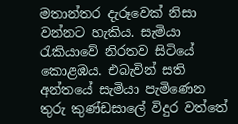මතාන්තර දැරූවෙක් නිසා වන්නට හැකිය. සැමියා රැකියාවේ නිරතව සිටියේ කොළඹය. එබැවින් සති අන්තයේ සැමියා පැමිණෙන තුරු කුණ්ඩසාලේ විදුර වත්තේ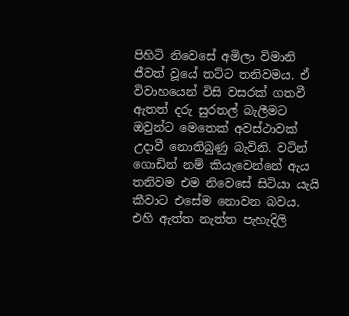පිහිටි නිවෙසේ අමිලා විමානි ජීවත් වූයේ තට්ට තනිවමය. ඒ විවාහයෙන් විසි වසරක් ගතවී ඇතත් දරු සුරතල් බැලීමට ඔවුන්ට මෙතෙක් අවස්ථාවක් උදාවී නොතිබුණු බැවිනි. වටින් ගොඩින් නම් කියැවෙන්නේ ඇය තනිවම එම නිවෙසේ සිටියා යැයි කීවාට එසේම නොවන බවය. එහි ඇත්ත නැත්ත පැහැදිලි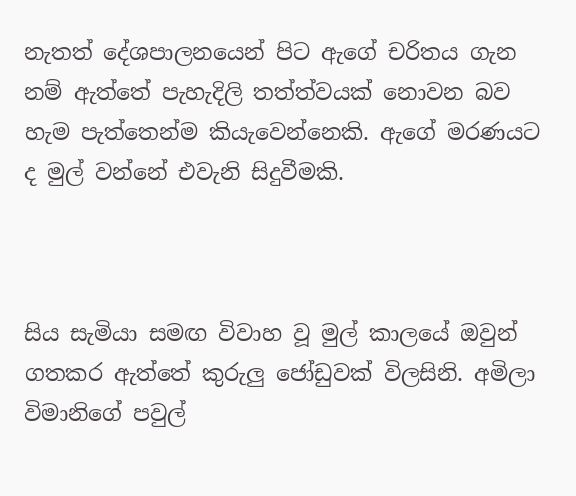නැතත් දේශපාලනයෙන් පිට ඇගේ චරිතය ගැන නම් ඇත්තේ පැහැදිලි තත්ත්වයක් නොවන බව හැම පැත්තෙන්ම කියැවෙන්නෙකි. ඇගේ මරණයට ද මුල් වන්නේ එවැනි සිදුවීමකි.



සිය සැමියා සමඟ විවාහ වූ මුල් කාලයේ ඔවුන් ගතකර ඇත්තේ කුරුලු ජෝඩුවක් විලසිනි. අමිලා විමානිගේ පවුල්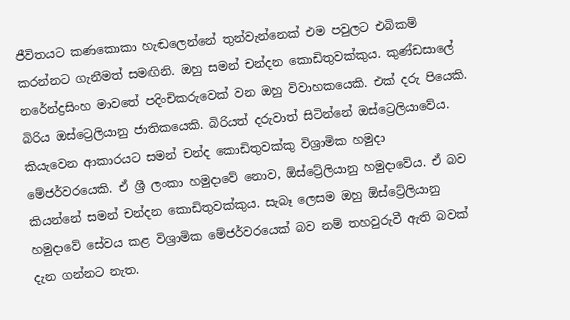ජීවිතයට කණකොකා හැඬලෙන්නේ තුන්වැන්නෙක් එම පවුලට එබිකම් කරන්නට ගැනීමත් සමඟිනි. ඔහු සමන් චන්දන කොඩිතුවක්කුය. කුණ්ඩසාලේ නරේන්ද්‍රසිංහ මාවතේ පදිංචිකරුවෙක් වන ඔහු විවාහකයෙකි. එක් දරු පියෙකි. බිරිය ඔස්ට්‍රෙලියානු ජාතිකයෙකි. බිරියත් දරුවාත් සිටින්නේ ඔස්ට්‍රෙලියාවේය. කියැවෙන ආකාරයට සමන් චන්ද කොඩිතුවක්කු විශ්‍රාමික හමුදා මේජර්වරයෙකි. ඒ ශ්‍රී ලංකා හමුදාවේ නොව, ඕස්ට්‍රේලියානු හමුදාවේය. ඒ බව කියන්නේ සමන් චන්දන කොඩිතුවක්කුය. සැබෑ ලෙසම ඔහු ඕස්ට්‍රේලියානු හමුදාවේ සේවය කළ විශ්‍රාමික මේජර්වරයෙක් බව නම් තහවුරුවී ඇති බවක් දැන ගන්නට නැත.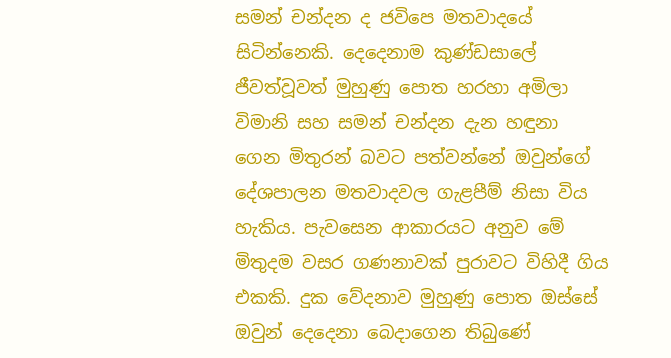සමන් චන්දන ද ජවිපෙ මතවාදයේ සිටින්නෙකි. දෙදෙනාම කුණ්ඩසාලේ ජීවත්වූවත් මුහුණු පොත හරහා අමිලා විමානි සහ සමන් චන්දන දැන හඳුනා ගෙන මිතුරන් බවට පත්වන්නේ ඔවුන්ගේ දේශපාලන මතවාදවල ගැළපීම් නිසා විය හැකිය. පැවසෙන ආකාරයට අනුව මේ මිතුදම වසර ගණනාවක් පුරාවට විහිදී ගිය එකකි. දුක වේදනාව මුහුණු පොත ඔස්සේ ඔවුන් දෙදෙනා බෙදාගෙන තිබුණේ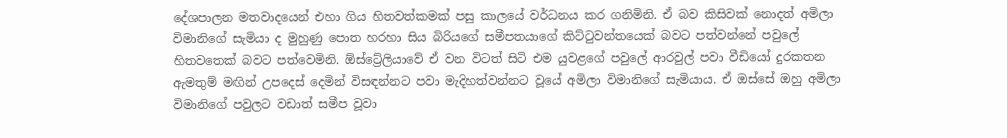දේශපාලන මතවාදයෙන් එහා ගිය හිතවත්කමක් පසු කාලයේ වර්ධනය කර ගනිමිනි. ඒ බව කිසිවක් නොදත් අමිලා විමානිගේ සැමියා ද මුහුණු පොත හරහා සිය බිරියගේ සමීපතයාගේ කිට්ටුවන්තයෙක් බවට පත්වන්නේ පවුලේ හිතවතෙක් බවට පත්වෙමිනි. ඕස්ට්‍රේලියාවේ ඒ වන විටත් සිටි එම යුවළගේ පවුලේ ආරවුල් පවා වීඩියෝ දුරකතන ඇමතුම් මඟින් උපදෙස් දෙමින් විසඳන්නට පවා මැදිහත්වන්නට වූයේ අමිලා විමානිගේ සැමියාය. ඒ ඔස්සේ ඔහු අමිලා විමානිගේ පවුලට වඩාත් සමීප වූවා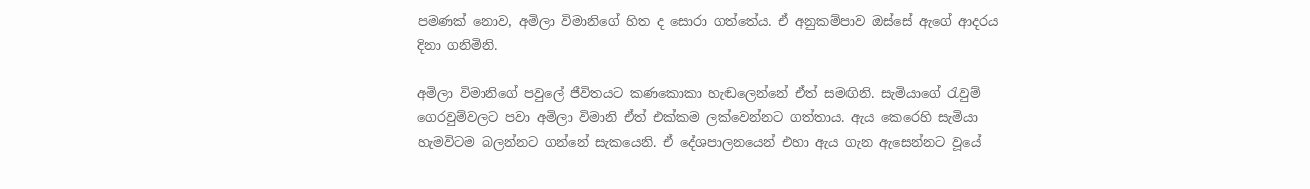පමණක් නොව, අමිලා විමානිගේ හිත ද සොරා ගත්තේය. ඒ අනුකම්පාව ඔස්සේ ඇගේ ආදරය දිනා ගනිමිනි.

අමිලා විමානිගේ පවුලේ ජීවිතයට කණකොකා හැඬලෙන්නේ ඒත් සමඟිනි. සැමියාගේ රැවුම් ගෙරවුම්වලට පවා අමිලා විමානි ඒත් එක්කම ලක්වෙන්නට ගත්තාය. ඇය කෙරෙහි සැමියා හැමවිටම බලන්නට ගන්නේ සැකයෙනි. ඒ දේශපාලනයෙන් එහා ඇය ගැන ඇසෙන්නට වූයේ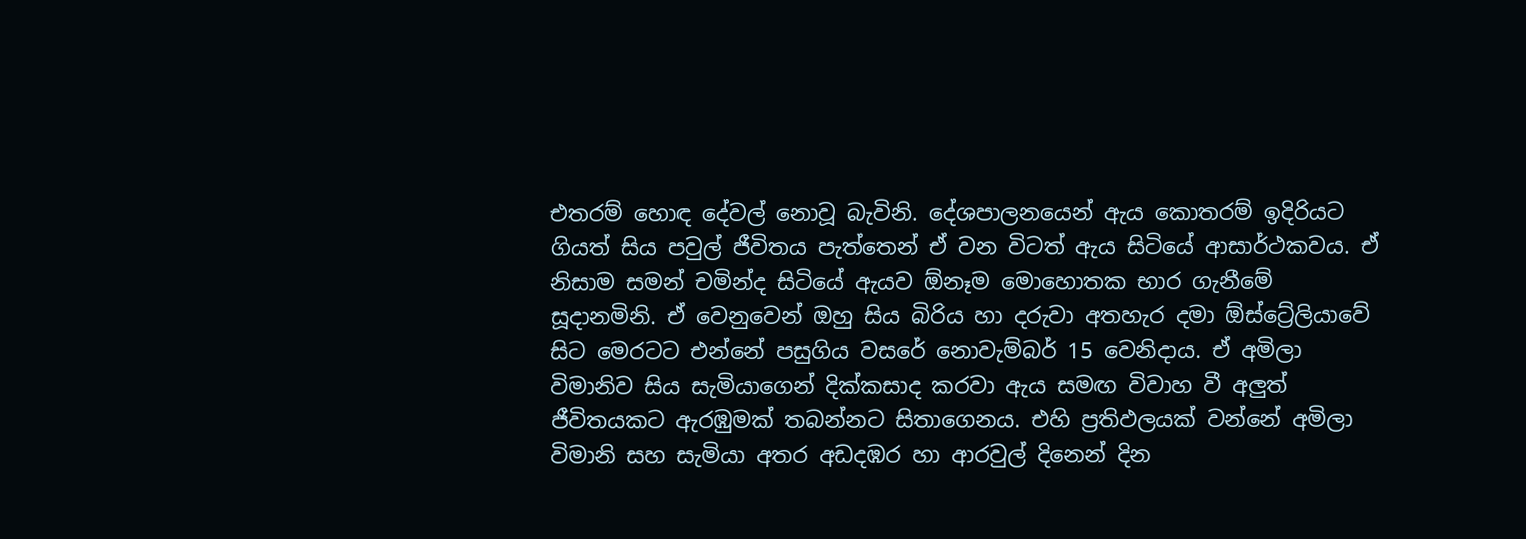එතරම් හොඳ දේවල් නොවූ බැවිනි. දේශපාලනයෙන් ඇය කොතරම් ඉදිරියට ගියත් සිය පවුල් ජීවිතය පැත්තෙන් ඒ වන විටත් ඇය සිටියේ ආසාර්ථකවය. ඒ නිසාම සමන් චමින්ද සිටියේ ඇයව ඕනෑම මොහොතක භාර ගැනීමේ සූදානමිනි. ඒ වෙනුවෙන් ඔහු සිය බිරිය හා දරුවා අතහැර දමා ඕස්ට්‍රේලියාවේ සිට මෙරටට එන්නේ පසුගිය වසරේ නොවැම්බර් 15 වෙනිදාය. ඒ අමිලා විමානිව සිය සැමියාගෙන් දික්කසාද කරවා ඇය සමඟ විවාහ වී අලුත් ජීවිතයකට ඇරඹුමක් තබන්නට සිතාගෙනය. එහි ප්‍රතිඵලයක් වන්නේ අමිලා විමානි සහ සැමියා අතර අඩදඹර හා ආරවුල් දිනෙන් දින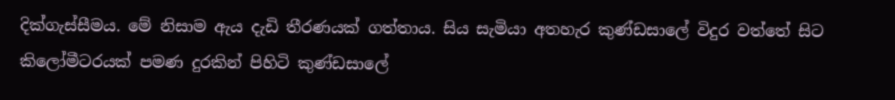දික්ගැස්සීමය. මේ නිසාම ඇය දැඩි තීරණයක් ගත්තාය. සිය සැමියා අතහැර කුණ්ඩසාලේ විදුර වත්තේ සිට කිලෝමීටරයක් පමණ දුරකින් පිහිටි කුණ්ඩසාලේ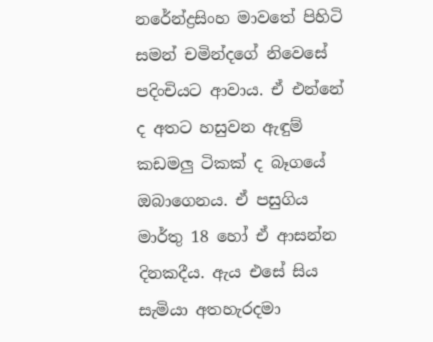නරේන්ද්‍රසිංහ මාවතේ පිහිටි සමන් චමින්දගේ නිවෙසේ පදිංචියට ආවාය. ඒ එන්නේ ද අතට හසුවන ඇඳුම් කඩමලු ටිකක් ද බෑගයේ ඔබාගෙනය. ඒ පසුගිය මාර්තු 18 හෝ ඒ ආසන්න දිනකදීය. ඇය එසේ සිය සැමියා අතහැරදමා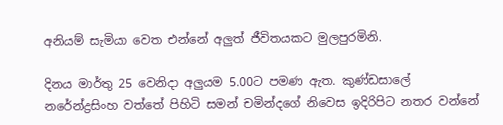අනියම් සැමියා වෙත එන්නේ අලුත් ජීවිතයකට මුලපුරමිනි.

දිනය මාර්තු 25 වෙනිදා අලුයම 5.00ට පමණ ඇත. කුණ්ඩසාලේ නරේන්ද්‍රසිංහ වත්තේ පිහිටි සමන් චමින්දගේ නිවෙස ඉදිරිපිට නතර වන්නේ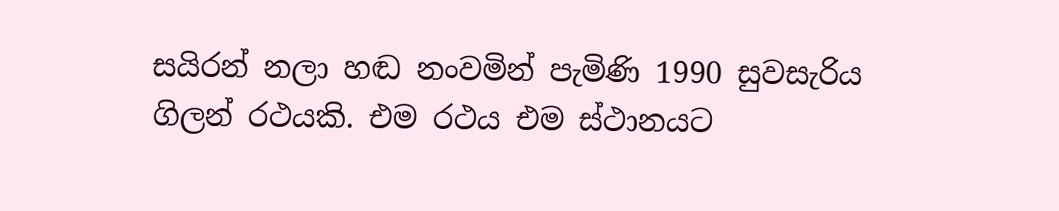සයිරන් නලා හඬ නංවමින් පැමිණි 1990 සුවසැරිය ගිලන් රථයකි. එම රථය එම ස්ථානයට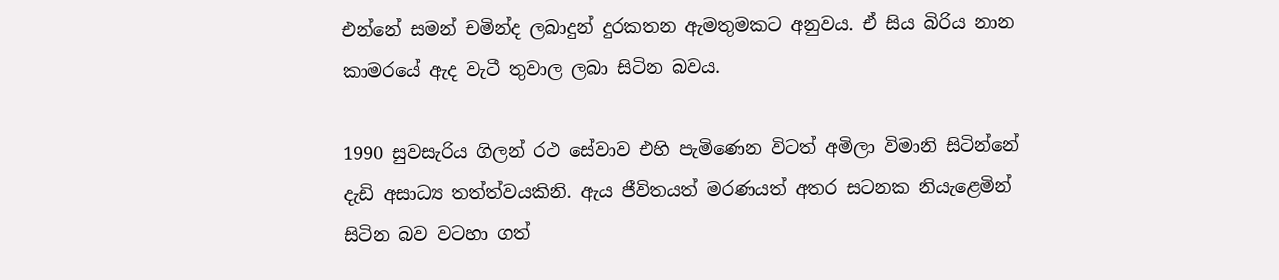එන්නේ සමන් චමින්ද ලබාදුන් දුරකතන ඇමතුමකට අනුවය. ඒ සිය බිරිය නාන කාමරයේ ඇද වැටී තුවාල ලබා සිටින බවය.

1990 සුවසැරිය ගිලන් රථ සේවාව එහි පැමිණෙන විටත් අමිලා විමානි සිටින්නේ දැඩි අසාධ්‍ය තත්ත්වයකිනි. ඇය ජීවිතයත් මරණයත් අතර සටනක නියැළෙමින් සිටින බව වටහා ගත්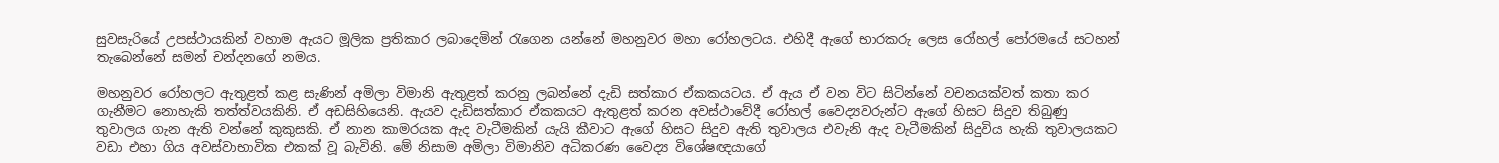සුවසැරියේ උපස්ථායකින් වහාම ඇයට මූලික ප්‍රතිකාර ලබාදෙමින් රැගෙන යන්නේ මහනුවර මහා රෝහලටය. එහිදී ඇගේ භාරකරු ලෙස රෝහල් පෝරමයේ සටහන් තැබෙන්නේ සමන් චන්දනගේ නමය.

මහනුවර රෝහලට ඇතුළත් කළ සැණින් අමිලා විමානි ඇතුළත් කරනු ලබන්නේ දැඩි සත්කාර ඒකකයටය. ඒ ඇය ඒ වන විට සිටින්නේ වචනයක්වත් කතා කර ගැනීමට නොහැකි තත්ත්වයකිනි. ඒ අඩසිහියෙනි. ඇයව දැඩිසත්කාර ඒකකයට ඇතුළත් කරන අවස්ථාවේදී රෝහල් වෛද්‍යවරුන්ට ඇගේ හිසට සිදුව තිබුණු තුවාලය ගැන ඇති වන්නේ කුකුසකි. ඒ නාන කාමරයක ඇද වැටීමකින් යැයි කීවාට ඇගේ හිසට සිදුව ඇති තුවාලය එවැනි ඇද වැටීමකින් සිදුවිය හැකි තුවාලයකට වඩා එහා ගිය අවස්වාභාවික එකක් වූ බැවිනි. මේ නිසාම අමිලා විමානිව අධිකරණ වෛද්‍ය විශේෂඥයාගේ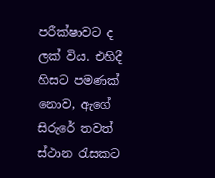පරීක්ෂාවට ද ලක් විය. එහිදී හිසට පමණක් නොව, ඇගේ සිරුරේ තවත් ස්ථාන රැසකට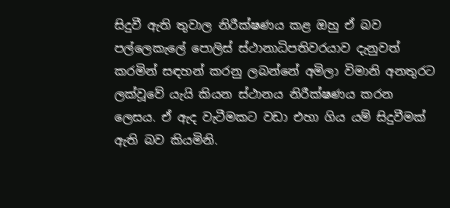සිදුවී ඇති තුවාල නිරීක්ෂණය කළ ඔහු ඒ බව පල්ලෙකැලේ පොලිස් ස්ථානාධිපතිවරයාව දැනුවත් කරමින් සඳහන් කරනු ලබන්නේ අමිලා විමානි අනතුරට ලක්වූවේ යැයි කියන ස්ථානය නිරීක්ෂණය කරන ලෙසය. ඒ ඇද වැටීමකට වඩා එහා ගිය යම් සිදුවීමක් ඇති බව කියමිනි.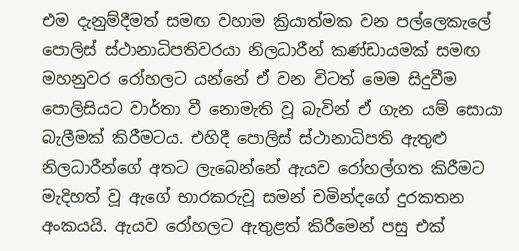එම දැනුම්දීමත් සමඟ වහාම ක්‍රියාත්මක වන පල්ලෙකැලේ පොලිස් ස්ථානාධිපතිවරයා නිලධාරීන් කණ්ඩායමක් සමඟ මහනුවර රෝහලට යන්නේ ඒ වන විටත් මෙම සිදුවීම පොලිසියට වාර්තා වී නොමැති වූ බැවින් ඒ ගැන යම් සොයා බැලීමක් කිරීමටය. එහිදී පොලිස් ස්ථානාධිපති ඇතුළු නිලධාරීන්ගේ අතට ලැබෙන්නේ ඇයව රෝහල්ගත කිරීමට මැදිහත් වූ ඇගේ භාරකරුවූ සමන් චමින්දගේ දුරකතන අංකයයි. ඇයව රෝහලට ඇතුළත් කිරීමෙන් පසු එක්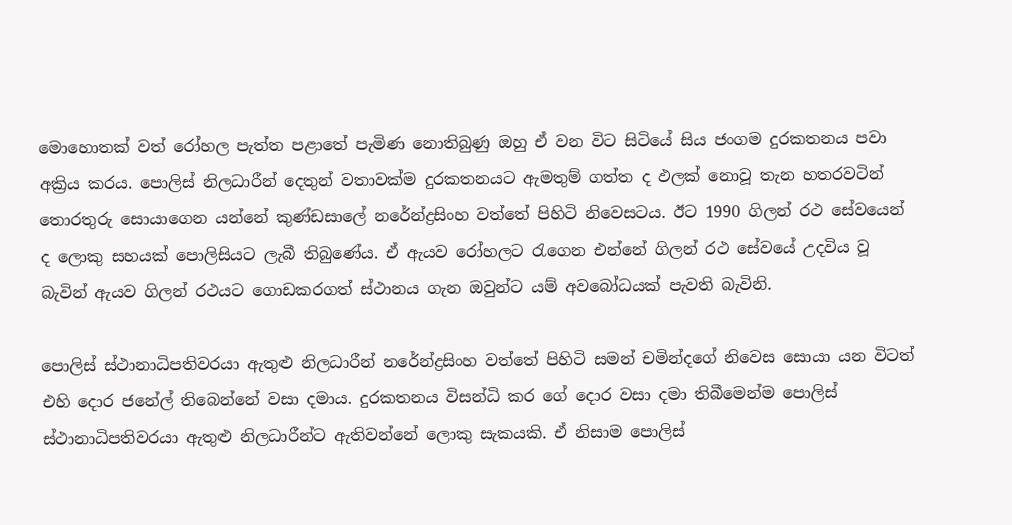මොහොතක් වත් රෝහල පැත්ත පළාතේ පැමිණ නොතිබුණු ඔහු ඒ වන විට සිටියේ සිය ජංගම දුරකතනය පවා අක්‍රිය කරය. පොලිස් නිලධාරීන් දෙතුන් වතාවක්ම දුරකතනයට ඇමතුම් ගත්ත ද ඵලක් නොවූ තැන හතරවටින් තොරතුරු සොයාගෙන යන්නේ කුණ්ඩසාලේ නරේන්ද්‍රසිංහ වත්තේ පිහිටි නිවෙසටය. ඊට 1990 ගිලන් රථ සේවයෙන් ද ලොකු සහයක් පොලිසියට ලැබී තිබුණේය. ඒ ඇයව රෝහලට රැගෙන එන්නේ ගිලන් රථ සේවයේ උදවිය වූ බැවින් ඇයව ගිලන් රථයට ගොඩකරගත් ස්ථානය ගැන ඔවුන්ට යම් අවබෝධයක් පැවති බැවිනි.

පොලිස් ස්ථානාධිපතිවරයා ඇතුළු නිලධාරීන් නරේන්ද්‍රසිංහ වත්තේ පිහිටි සමන් චමින්දගේ නිවෙස සොයා යන විටත් එහි දොර ජනේල් තිබෙන්නේ වසා දමාය. දුරකතනය විසන්ධි කර ගේ දොර වසා දමා තිබීමෙන්ම පොලිස් ස්ථානාධිපතිවරයා ඇතුළු නිලධාරීන්ට ඇතිවන්නේ ලොකු සැකයකි. ඒ නිසාම පොලිස්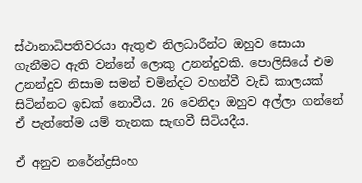ස්ථානාධිපතිවරයා ඇතුළු නිලධාරීන්ට ඔහුව සොයා ගැනීමට ඇති වන්නේ ලොකු උනන්දුවකි. පොලිසියේ එම උනන්දුව නිසාම සමන් චමින්දට වහන්වී වැඩි කාලයක් සිටින්නට ඉඩක් නොවීය. 26 වෙනිදා ඔහුව අල්ලා ගන්නේ ඒ පැත්තේම යම් තැනක සැඟවී සිටියදීය.

ඒ අනුව නරේන්ද්‍රසිංහ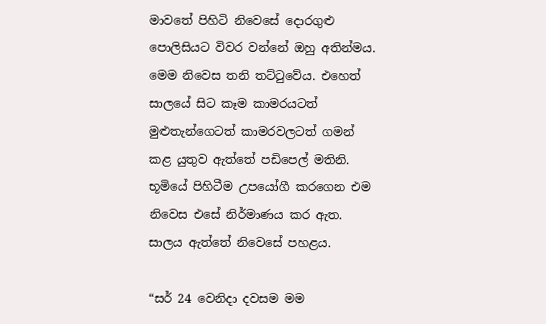මාවතේ පිහිටි නිවෙසේ දොරගුළු පොලිසියට විවර වන්නේ ඔහු අතින්මය. මෙම නිවෙස තනි තට්ටුවේය. එහෙත් සාලයේ සිට කෑම කාමරයටත් මුළුතැන්ගෙටත් කාමරවලටත් ගමන් කළ යුතුව ඇත්තේ පඩිපෙල් මතිනි. භූමියේ පිහිටීම උපයෝගී කරගෙන එම නිවෙස එසේ නිර්මාණය කර ඇත. සාලය ඇත්තේ නිවෙසේ පහළය.

“සර් 24 වෙනිදා දවසම මම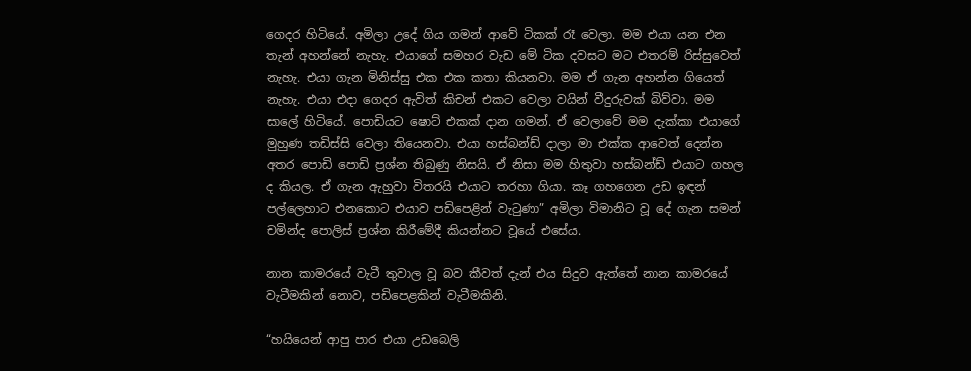ගෙදර හිටියේ. අමිලා උදේ ගිය ගමන් ආවේ ටිකක් රෑ වෙලා. මම එයා යන එන තැන් අහන්නේ නැහැ. එයාගේ සමහර වැඩ මේ ටික දවසට මට එතරම් රිස්සුවෙත් නැහැ. එයා ගැන මිනිස්සු එක එක කතා කියනවා. මම ඒ ගැන අහන්න ගියෙත් නැහැ. එයා එදා ගෙදර ඇවිත් කිචන් එකට වෙලා වයින් වීදුරුවක් බිව්වා. මම සාලේ හිටියේ. පොඩියට ෂොට් එකක් දාන ගමන්. ඒ වෙලාවේ මම දැක්කා එයාගේ මුහුණ තඩිස්සි වෙලා තියෙනවා. එයා හස්බන්ඩ් දාලා මා එක්ක ආවෙත් දෙන්න අතර පොඩි පොඩි ප්‍රශ්න තිබුණු නිසයි. ඒ නිසා මම හිතුවා හස්බන්ඩ් එයාට ගහල ද කියල. ඒ ගැන ඇහුවා විතරයි එයාට තරහා ගියා. කෑ ගහගෙන උඩ ඉඳන් පල්ලෙහාට එනකොට එයාව පඩිපෙළින් වැටුණා” අමිලා විමානිට වූ දේ ගැන සමන් චමින්ද පොලිස් ප්‍රශ්න කිරීමේදී කියන්නට වූයේ එසේය.

නාන කාමරයේ වැටී තුවාල වූ බව කීවත් දැන් එය සිදුව ඇත්තේ නාන කාමරයේ වැටීමකින් නොව, පඩිපෙළකින් වැටීමකිනි.

“හයියෙන් ආපු පාර එයා උඩබෙලි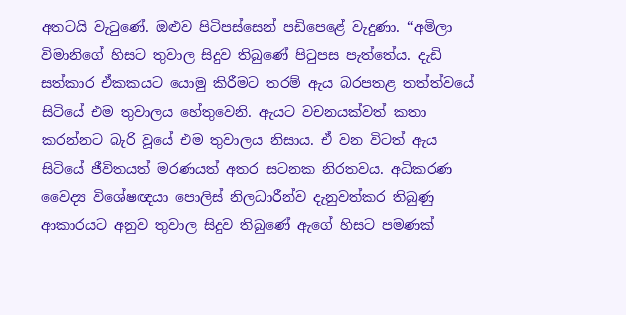අතටයි වැටුණේ. ඔළුව පිටිපස්සෙන් පඩිපෙළේ වැදුණා. “අමිලා විමානිගේ හිසට තුවාල සිදුව තිබුණේ පිටුපස පැත්තේය. දැඩි සත්කාර ඒකකයට යොමු කිරීමට තරම් ඇය බරපතළ තත්ත්වයේ සිටියේ එම තුවාලය හේතුවෙනි. ඇයට වචනයක්වත් කතා කරන්නට බැරි වූයේ එම තුවාලය නිසාය. ඒ වන විටත් ඇය සිටියේ ජීවිතයත් මරණයත් අතර සටනක නිරතවය. අධිකරණ වෛද්‍ය විශේෂඥයා පොලිස් නිලධාරීන්ව දැනුවත්කර තිබුණු ආකාරයට අනුව තුවාල සිදුව තිබුණේ ඇගේ හිසට පමණක්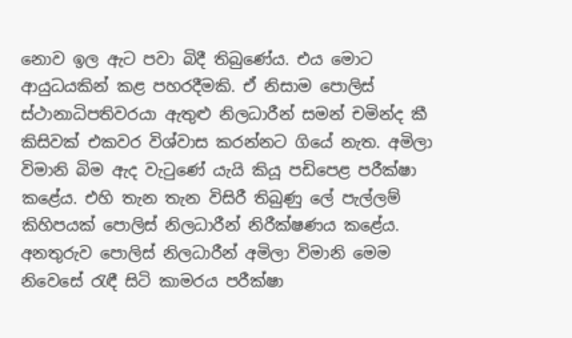නොව ඉල ඇට පවා බිදී තිබුණේය. එය මොට ආයුධයකින් කළ පහරදීමකි. ඒ නිසාම පොලිස් ස්ථානාධිපතිවරයා ඇතුළු නිලධාරීන් සමන් චමින්ද කී කිසිවක් එකවර විශ්වාස කරන්නට ගියේ නැත. අමිලා විමානි බිම ඇද වැටුණේ යැයි කියූ පඩිපෙළ පරීක්ෂා කළේය. එහි තැන තැන විසිරී තිබුණු ලේ පැල්ලම් කිහිපයක් පොලිස් නිලධාරීන් නිරීක්ෂණය කළේය. අනතුරුව පොලිස් නිලධාරීන් අමිලා විමානි මෙම නිවෙසේ රැඳී සිටි කාමරය පරීක්ෂා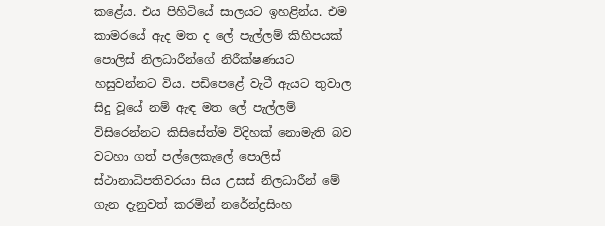කළේය. එය පිහිටියේ සාලයට ඉහළින්ය. එම කාමරයේ ඇද මත ද ලේ පැල්ලම් කිහිපයක් පොලිස් නිලධාරීන්ගේ නිරීක්ෂණයට හසුවන්නට විය. පඩිපෙළේ වැටී ඇයට තුවාල සිදු වූයේ නම් ඇඳ මත ලේ පැල්ලම් විසිරෙන්නට කිසිසේත්ම විදිහක් නොමැති බව වටහා ගත් පල්ලෙකැලේ පොලිස් ස්ථානාධිපතිවරයා සිය උසස් නිලධාරීන් මේ ගැන දැනුවත් කරමින් නරේන්ද්‍රසිංහ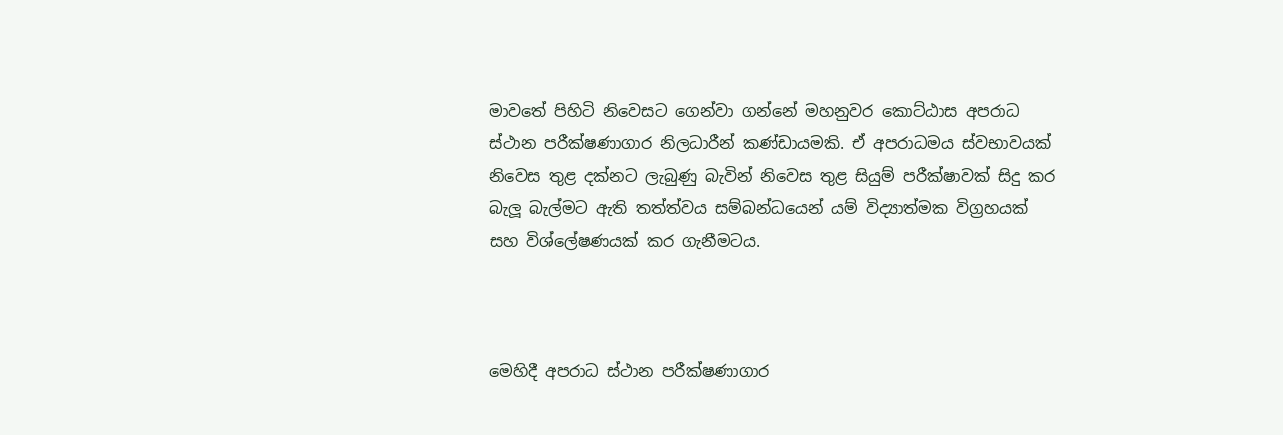මාවතේ පිහිටි නිවෙසට ගෙන්වා ගන්නේ මහනුවර කොට්ඨාස අපරාධ ස්ථාන පරීක්ෂණාගාර නිලධාරීන් කණ්ඩායමකි. ඒ අපරාධමය ස්වභාවයක් නිවෙස තුළ දක්නට ලැබුණු බැවින් නිවෙස තුළ සියුම් පරීක්ෂාවක් සිදු කර බැලූ බැල්මට ඇති තත්ත්වය සම්බන්ධයෙන් යම් විද්‍යාත්මක විග්‍රහයක් සහ විශ්ලේෂණයක් කර ගැනීමටය.



මෙහිදී අපරාධ ස්ථාන පරීක්ෂණාගාර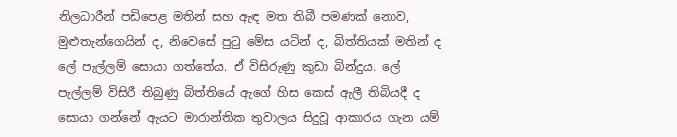නිලධාරීන් පඩිපෙළ මතින් සහ ඇඳ මත තිබී පමණක් නොව, මුළුතැන්ගෙයින් ද, නිවෙසේ පුටු මේස යටින් ද, බිත්තියක් මතින් ද ලේ පැල්ලම් සොයා ගත්තේය. ඒ විසිරුණු කුඩා බින්දුය. ලේ පැල්ලම් විසිරී තිබුණු බිත්තියේ ඇගේ හිස කෙස් ඇලී තිබියදී ද සොයා ගන්නේ ඇයට මාරාන්තික තුවාලය සිදුවූ ආකාරය ගැන යම්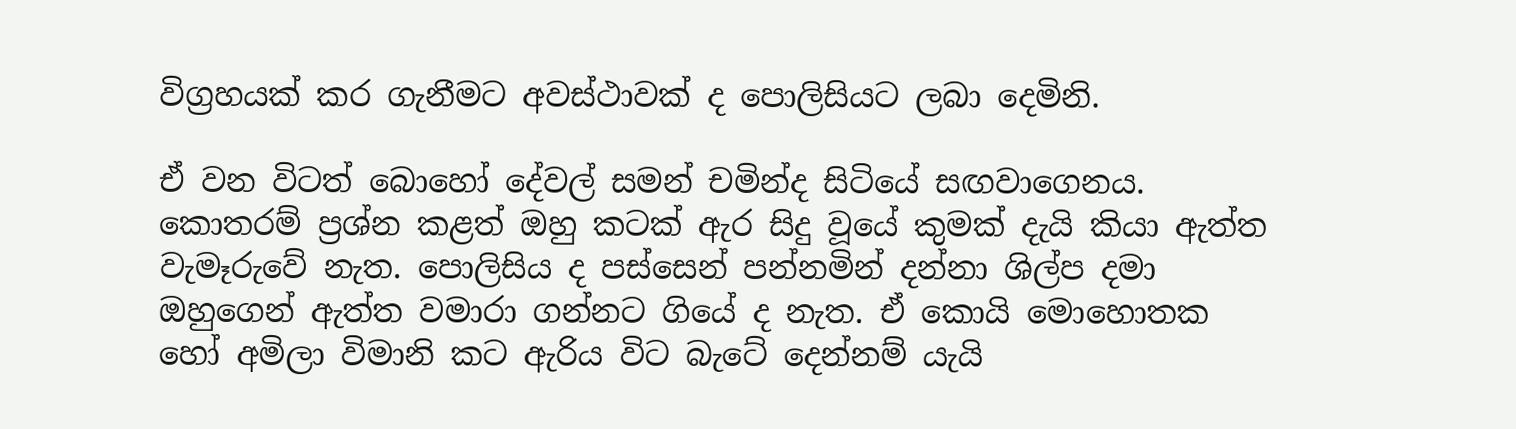විග්‍රහයක් කර ගැනීමට අවස්ථාවක් ද පොලිසියට ලබා දෙමිනි.

ඒ වන විටත් බොහෝ දේවල් සමන් චමින්ද සිටියේ සඟවාගෙනය. කොතරම් ප්‍රශ්න කළත් ඔහු කටක් ඇර සිදු වූයේ කුමක් දැයි කියා ඇත්ත වැමෑරුවේ නැත. පොලිසිය ද පස්සෙන් පන්නමින් දන්නා ශිල්ප දමා ඔහුගෙන් ඇත්ත වමාරා ගන්නට ගියේ ද නැත. ඒ කොයි මොහොතක හෝ අමිලා විමානි කට ඇරිය විට බැටේ දෙන්නම් යැයි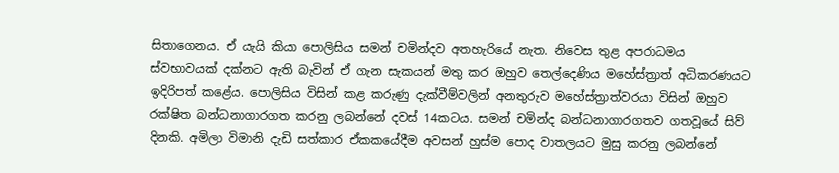සිතාගෙනය. ඒ යැයි කියා පොලිසිය සමන් චමින්දව අතහැරියේ නැත. නිවෙස තුළ අපරාධමය ස්වභාවයක් දක්නට ඇති බැවින් ඒ ගැන සැකයන් මතු කර ඔහුව තෙල්දෙණිය මහේස්ත්‍රාත් අධිකරණයට ඉදිරිපත් කළේය. පොලිසිය විසින් කළ කරුණු දැක්වීම්වලින් අනතුරුව මහේස්ත්‍රාත්වරයා විසින් ඔහුව රක්ෂිත බන්ධනාගාරගත කරනු ලබන්නේ දවස් 14කටය. සමන් චමින්ද බන්ධනාගාරගතව ගතවූයේ සිව් දිනකි. අමිලා විමානි දැඩි සත්කාර ඒකකයේදීම අවසන් හුස්ම පොද වාතලයට මුසු කරනු ලබන්නේ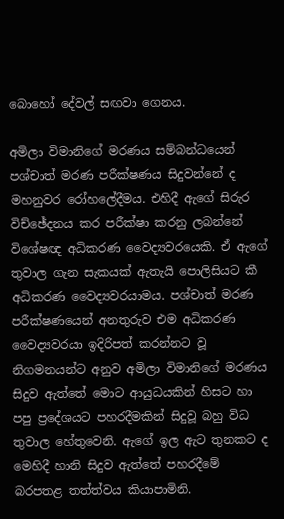බොහෝ දේවල් සඟවා ගෙනය.

අමිලා විමානිගේ මරණය සම්බන්ධයෙන් පශ්චාත් මරණ පරීක්ෂණය සිදුවන්නේ ද මහනුවර රෝහලේදීමය. එහිදී ඇගේ සිරුර විච්ඡේදනය කර පරීක්ෂා කරනු ලබන්නේ විශේෂඥ අධිකරණ වෛද්‍යවරයෙකි. ඒ ඇගේ තුවාල ගැන සැකයක් ඇතැයි පොලිසියට කී අධිකරණ වෛද්‍යවරයාමය. පශ්චාත් මරණ පරීක්ෂණයෙන් අනතුරුව එම අධිකරණ වෛද්‍යවරයා ඉදිරිපත් කරන්නට වූ නිගමනයන්ට අනුව අමිලා විමානිගේ මරණය සිදුව ඇත්තේ මොට ආයුධයකින් හිසට හා පපු ප්‍රදේශයට පහරදීමකින් සිදුවූ බහු විධ තුවාල හේතුවෙනි. ඇගේ ඉල ඇට තුනකට ද මෙහිදී හානි සිදුව ඇත්තේ පහරදීමේ බරපතළ තත්ත්වය කියාපාමිනි.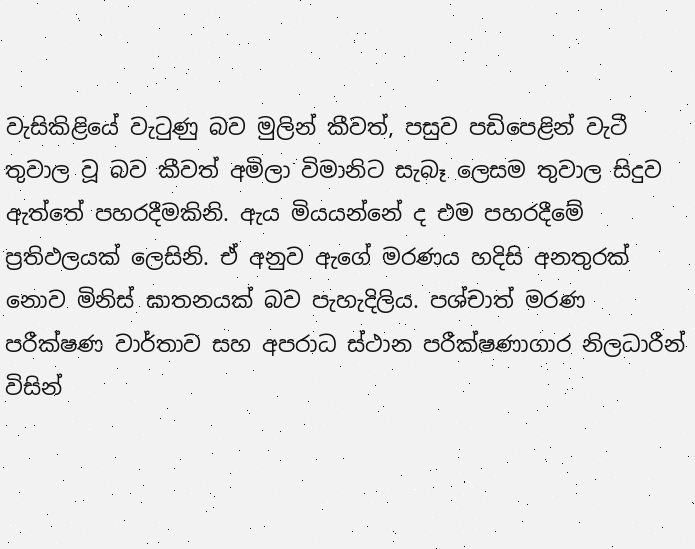වැසිකිළියේ වැටුණු බව මුලින් කීවත්, පසුව පඩිපෙළින් වැටී තුවාල වූ බව කීවත් අමිලා විමානිට සැබෑ ලෙසම තුවාල සිදුව ඇත්තේ පහරදීමකිනි. ඇය මියයන්නේ ද එම පහරදීමේ ප්‍රතිඵලයක් ලෙසිනි. ඒ අනුව ඇගේ මරණය හදිසි අනතුරක් නොව මිනිස් ඝාතනයක් බව පැහැදිලිය. පශ්චාත් මරණ පරීක්ෂණ වාර්තාව සහ අපරාධ ස්ථාන පරීක්ෂණාගාර නිලධාරීන් විසින්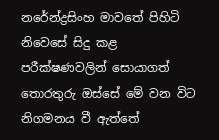නරේන්ද්‍රසිංහ මාවතේ පිහිටි නිවෙසේ සිදු කළ පරීක්ෂණවලින් සොයාගත් තොරතුරු ඔස්සේ මේ වන විට නිගමනය වී ඇත්තේ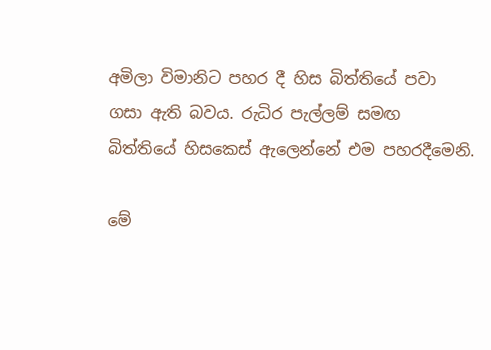අමිලා විමානිට පහර දී හිස බිත්තියේ පවා ගසා ඇති බවය. රුධිර පැල්ලම් සමඟ බිත්තියේ හිසකෙස් ඇලෙන්නේ එම පහරදීමෙනි.

මේ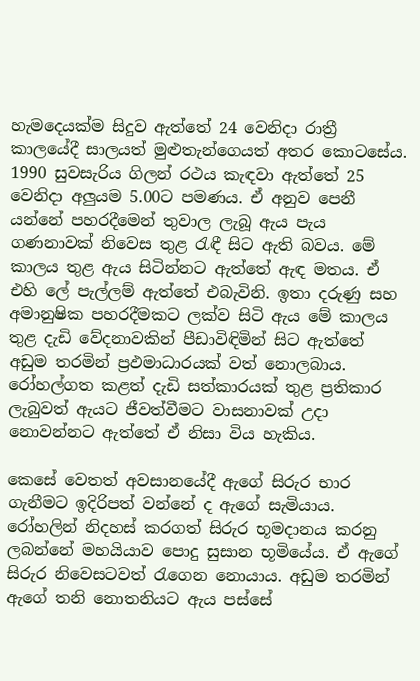හැමදෙයක්ම සිදුව ඇත්තේ 24 වෙනිදා රාත්‍රී කාලයේදී සාලයත් මුළුතැන්ගෙයත් අතර කොටසේය. 1990 සුවසැරිය ගිලන් රථය කැඳවා ඇත්තේ 25 වෙනිදා අලුයම 5.00ට පමණය. ඒ අනුව පෙනී යන්නේ පහරදීමෙන් තුවාල ලැබූ ඇය පැය ගණනාවක් නිවෙස තුළ රැඳී සිට ඇති බවය. මේ කාලය තුළ ඇය සිටින්නට ඇත්තේ ඇඳ මතය. ඒ එහි ලේ පැල්ලම් ඇත්තේ එබැවිනි. ඉතා දරුණු සහ අමානුෂික පහරදීමකට ලක්ව සිටි ඇය මේ කාලය තුළ දැඩි වේදනාවකින් පීඩාවිඳිමින් සිට ඇත්තේ අඩුම තරමින් ප්‍රඵමාධාරයක් වත් නොලබාය. රෝහල්ගත කළත් දැඩි සත්කාරයක් තුළ ප්‍රතිකාර ලැබුවත් ඇයට ජීවත්වීමට වාසනාවක් උදා නොවන්නට ඇත්තේ ඒ නිසා විය හැකිය.

කෙසේ වෙතත් අවසානයේදී ඇගේ සිරුර භාර ගැනීමට ඉදිරිපත් වන්නේ ද ඇගේ සැමියාය. රෝහලින් නිදහස් කරගත් සිරුර භූමදානය කරනු ලබන්නේ මහයියාව පොදු සුසාන භූමියේය. ඒ ඇගේ සිරුර නිවෙසටවත් රැගෙන නොයාය. අඩුම තරමින් ඇගේ තනි නොතනියට ඇය පස්සේ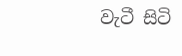වැටී සිටි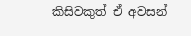කිසිවකුත් ඒ අවසන්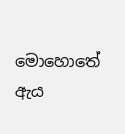මොහොතේ ඇය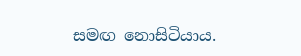සමඟ නොසිටියාය.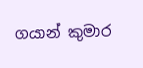ගයාන් කුමාර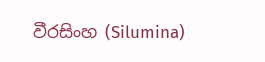වීරසිංහ (Silumina)